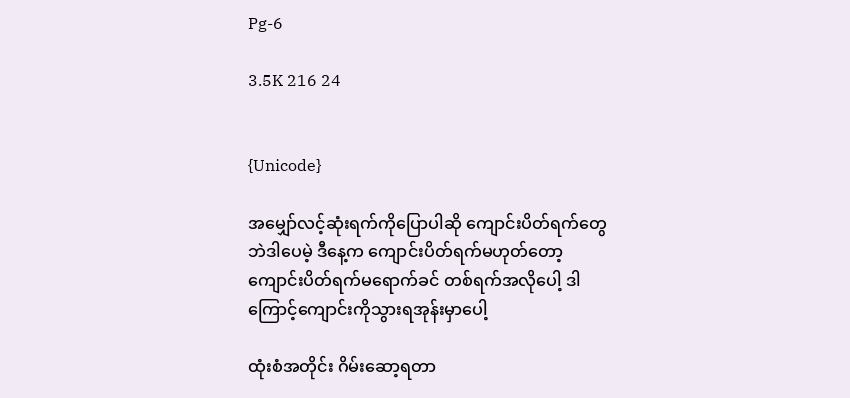Pg-6

3.5K 216 24


{Unicode}

အမျှော်လင့်ဆုံးရက်ကိုပြောပါဆို ကျောင်းပိတ်ရက်တွေဘဲဒါပေမဲ့ ဒီနေ့က ကျောင်းပိတ်ရက်မဟုတ်တော့ ကျောင်းပိတ်ရက်မရောက်ခင် တစ်ရက်အလိုပေါ့ ဒါကြောင့်ကျောင်းကိုသွားရအုန်းမှာပေါ့

ထုံးစံအတိုင်း ဂိမ်းဆော့ရတာ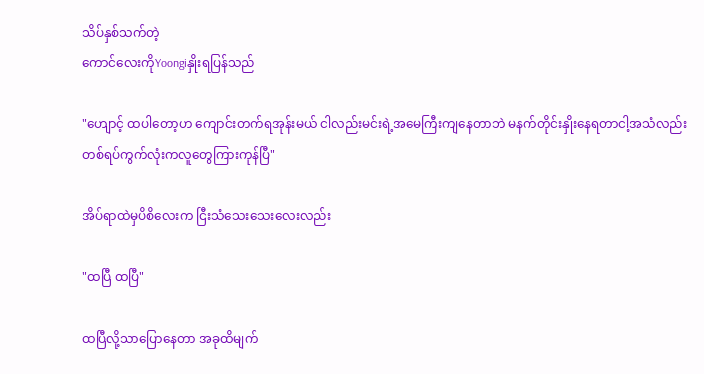သိပ်နှစ်သက်တဲ့
ကောင်လေးကိုYoongiနှိုးရပြန်သည်

"ဟျောင့် ထပါတော့ဟ ကျောင်းတက်ရအုန်းမယ် ငါလည်းမင်းရဲ့အမေကြီးကျနေတာဘဲ မနက်တိုင်းနှိုးနေရတာငါ့အသံလည်းတစ်ရပ်ကွက်လုံးကလူတွေကြားကုန်ပြီ"

အိပ်ရာထဲမှပိစိလေးက ငြီးသံသေးသေးလေးလည်း

"ထပြီ ထပြီ"

ထပြီလို့သာပြောနေတာ အခုထိမျက်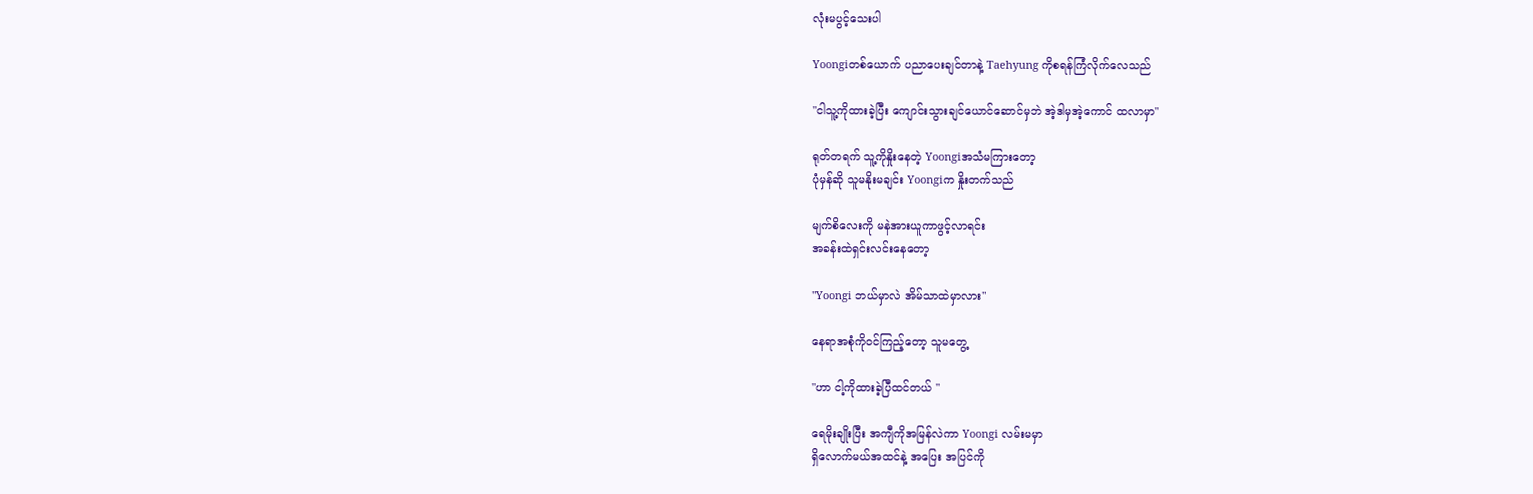လုံးမပွင့်သေးပါ

Yoongiတစ်ယောက် ပညာပေးချင်တာနဲ့ Taehyung ကိုစရန်ကြံလိုက်လေသည်

"ငါသူ့ကိုထားခဲ့ပြီး ကျောင်းသွားချင်ယောင်ဆောင်မှဘဲ အဲ့ဒါမှအဲ့ကောင် ထလာမှာ"

ရုတ်တရက် သူ့ကိုနှိုးနေတဲ့ Yoongiအသံမကြားတော့
ပုံမှန်ဆို သူမနိုးမချင်း Yoongiက နှိုးတက်သည်

မျက်စိလေးကို မနဲအားယူကာဖွင့်လာရင်း
အခန်းထဲရှင်းလင်းနေတော့

"Yoongi ဘယ်မှာလဲ အိမ်သာထဲမှာလား"

နေရာအစုံကိုဝင်ကြည့်တော့ သူမတွေ့

"ဟာ ငါ့ကိုထားခဲ့ပြီထင်တယ် "

ရေမိုးချိုးပြီး အကျီကိုအမြန်လဲကာ Yoongi လမ်းမမှာ
ရှိလောက်မယ်အထင်နဲ့ အပြေး အပြင်ကို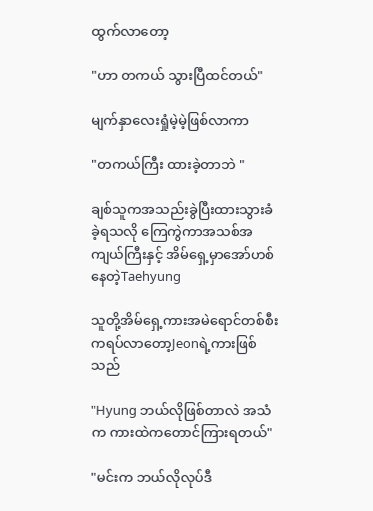ထွက်လာတော့

"ဟာ တကယ် သွားပြီထင်တယ်"

မျက်နှာလေးရှုံမဲ့မဲ့ဖြစ်လာကာ

"တကယ်ကြီး ထားခဲ့တာဘဲ "

ချစ်သူကအသည်းခွဲပြီးထားသွားခံခဲ့ရသလို ကြေကွဲကာအသစ်အကျယ်ကြီးနှင့် အိမ်ရှေ့မှာအော်ဟစ်နေတဲ့Taehyung

သူတို့အိမ်ရှေ့ကားအမဲရောင်တစ်စီးကရပ်လာတော့Jeonရဲ့ကားဖြစ်သည်

"Hyung ဘယ်လိုဖြစ်တာလဲ အသံက ကားထဲကတောင်ကြားရတယ်"

"မင်းက ဘယ်လိုလုပ်ဒီ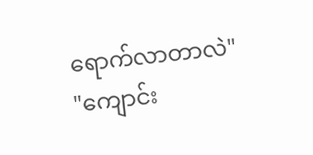ရောက်လာတာလဲ"
"ကျောင်း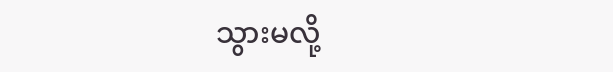သွားမလို့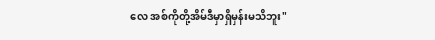လေ အစ်ကိုတို့အိမ်ဒီမှာရှိမှန်းမသိဘူး"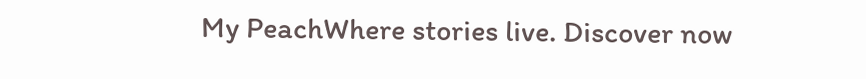My PeachWhere stories live. Discover now